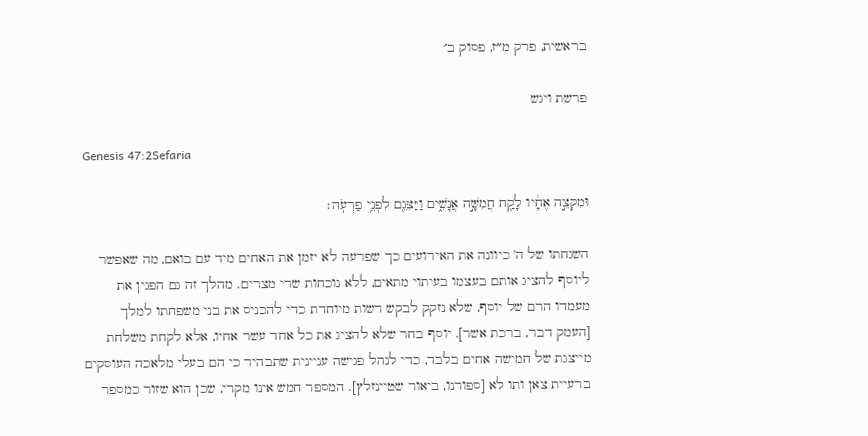בראשית, פרק מ״ז, פסוק ב׳

פרשת ויגש

Genesis 47:2Sefaria

וּמִקְצֵ֣ה אֶחָ֔יו לָקַ֖ח חֲמִשָּׁ֣ה אֲנָשִׁ֑ים וַיַּצִּגֵ֖ם לִפְנֵ֥י פַרְעֹֽה׃

השגחתו של ה' כיוונה את האירועים כך שפרעה לא יזמן את האחים מיד עם בואם, מה שאפשר ליוסף להציג אותם בעצמו בעיתוי מתאים, ללא נוכחות שרי מצרים. מהלך זה גם הפגין את מעמדו הרם של יוסף, שלא נזקק לבקש רשות מיוחדת כדי להכניס את בני משפחתו למלך [העמק דבר, ברכת אשר]. יוסף בחר שלא להציג את כל אחד עשר אחיו, אלא לקחת משלחת מייצגת של חמישה אחים בלבד, כדי לנהל פגישה עניינית שתבהיר כי הם בעלי מלאכה העוסקים ברעיית צאן ותו לא [ספורנו, ביאור שטיינזלץ]. המספר חמש אינו מקרי, שכן הוא שזור כמספר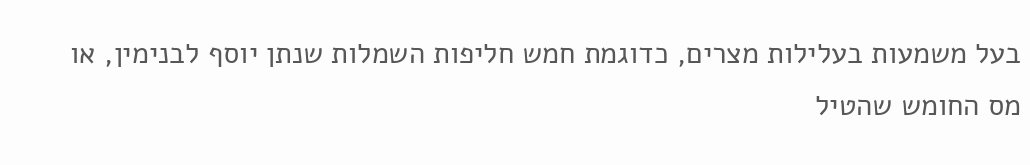בעל משמעות בעלילות מצרים, כדוגמת חמש חליפות השמלות שנתן יוסף לבנימין, או מס החומש שהטיל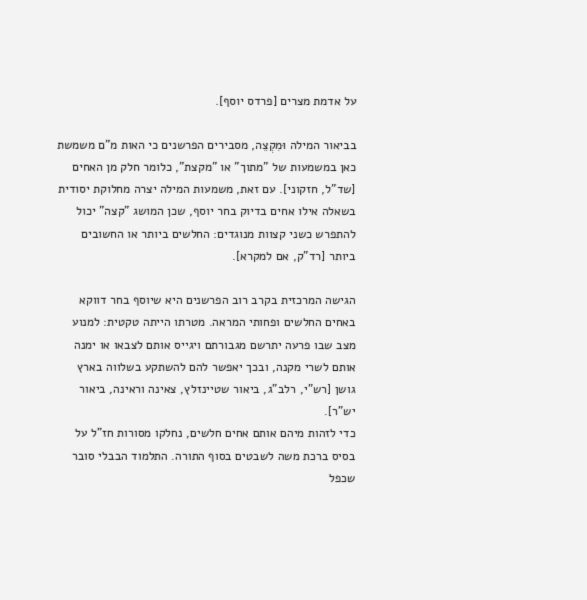על אדמת מצרים [פרדס יוסף].

בביאור המילה וּמִקְצֵה, מסבירים הפרשנים כי האות מ"ם משמשת כאן במשמעות של "מתוך" או "מקצת", כלומר חלק מן האחים [שד"ל, חזקוני]. עם זאת, משמעות המילה יצרה מחלוקת יסודית בשאלה אילו אחים בדיוק בחר יוסף, שכן המושג "קצה" יכול להתפרש כשני קצוות מנוגדים: החלשים ביותר או החשובים ביותר [רד"ק, אם למקרא].

הגישה המרכזית בקרב רוב הפרשנים היא שיוסף בחר דווקא באחים החלשים ופחותי המראה. מטרתו הייתה טקטית: למנוע מצב שבו פרעה יתרשם מגבורתם ויגייס אותם לצבאו או ימנה אותם לשרי מקנה, ובכך יאפשר להם להשתקע בשלווה בארץ גושן [רש"י, רלב"ג, ביאור שטיינזלץ, צאינה וראינה, ביאור יש"ר].
כדי לזהות מיהם אותם אחים חלשים, נחלקו מסורות חז"ל על בסיס ברכת משה לשבטים בסוף התורה. התלמוד הבבלי סובר שכפל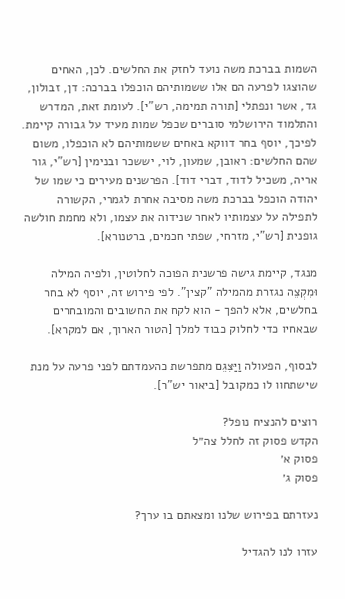השמות בברכת משה נועד לחזק את החלשים. לכן, האחים שהוצגו לפרעה הם אלו ששמותיהם הוכפלו בברכה: דן, זבולון, גד, אשר ונפתלי [תורה תמימה, רש"י]. לעומת זאת, המדרש והתלמוד הירושלמי סוברים שכפל שמות מעיד על גבורה קיימת. לפיכך, יוסף בחר דווקא באחים ששמותיהם לא הוכפלו, משום שהם החלשים: ראובן, שמעון, לוי, יששכר ובנימין [רש"י, גור אריה, משכיל לדוד, דברי דוד]. הפרשנים מעירים כי שמו של יהודה הוכפל בברכת משה מסיבה אחרת לגמרי, הקשורה לתפילה על עצמותיו לאחר שנידוה את עצמו, ולא מחמת חולשה גופנית [רש"י, מזרחי, שפתי חכמים, ברטנורא].

מנגד, קיימת גישה פרשנית הפוכה לחלוטין, ולפיה המילה וּמִקְצֵה נגזרת מהמילה "קצין". לפי פירוש זה, יוסף לא בחר בחלשים, אלא להפך - הוא לקח את החשובים והמובחרים שבאחיו כדי לחלוק כבוד למלך [הטור הארוך, אם למקרא].

לבסוף, הפעולה וַיַּצִּגֵם מתפרשת כהעמדתם לפני פרעה על מנת שישתחוו לו כמקובל [ביאור יש"ר].

רוצים להנציח נופל?
הקדש פסוק זה לחלל צה״ל
פסוק א׳
פסוק ג׳

נעזרתם בפירוש שלנו ומצאתם בו ערך?

עזרו לנו להגדיל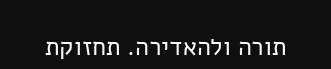תורה ולהאדירה. תחזוקת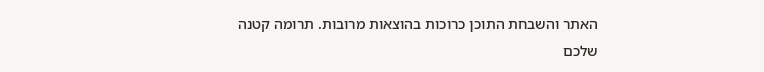האתר והשבחת התוכן כרוכות בהוצאות מרובות. תרומה קטנה שלכם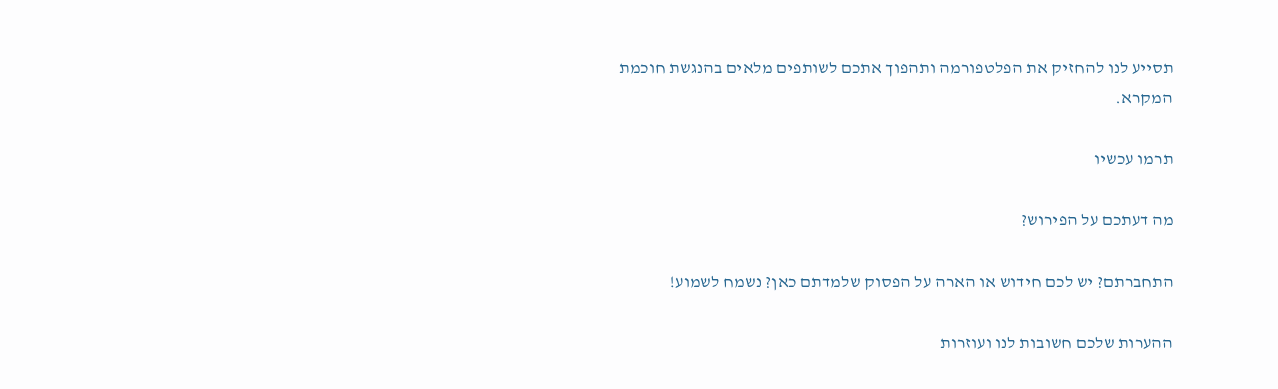תסייע לנו להחזיק את הפלטפורמה ותהפוך אתכם לשותפים מלאים בהנגשת חוכמת המקרא.

תרמו עכשיו

מה דעתכם על הפירוש?

התחברתם? יש לכם חידוש או הארה על הפסוק שלמדתם כאן? נשמח לשמוע!

ההערות שלכם חשובות לנו ועוזרות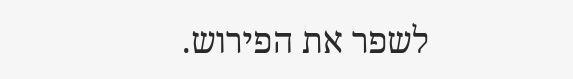לשפר את הפירוש.